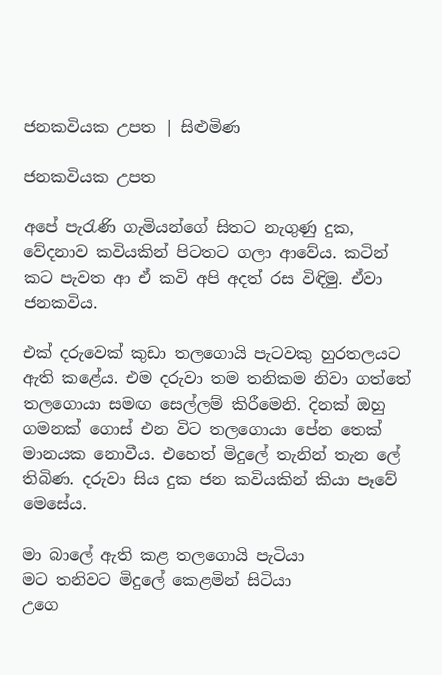ජනකවියක උපත | සිළුමිණ

ජනකවියක උපත

අපේ පැරැණි ගැමියන්ගේ සිතට නැගුණු දුක, වේදනාව කවියකින් පිටතට ගලා ආවේය. කටින් කට පැවත ආ ඒ කවි අපි අදත් රස විඳිමු. ඒවා ජනකවිය.

එක් දරුවෙක් කුඩා තලගොයි පැටවකු හුරතලයට ඇති කළේය. එම දරුවා තම තනිකම නිවා ගත්තේ තලගොයා සමඟ සෙල්ලම් කිරීමෙනි. දිනක් ඔහු ගමනක් ගොස් එන විට තලගොයා පේන තෙක් මානයක නොවීය. එහෙත් මිදුලේ තැනින් තැන ලේ තිබිණ. දරුවා සිය දුක ජන කවියකින් කියා පෑවේ මෙසේය.

මා බාලේ ඇති කළ තලගොයි පැටියා
මට තනිවට මිදුලේ කෙළමින් සිටියා
උගෙ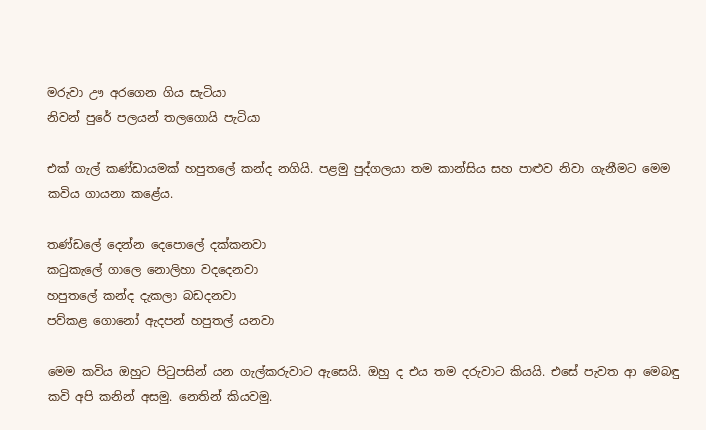මරුවා ඌ අරගෙන ගිය සැටියා
නිවන් පුරේ පලයන් තලගොයි පැටියා

එක් ගැල් කණ්ඩායමක් හපුතලේ කන්ද නගියි. පළමු පුද්ගලයා තම කාන්සිය සහ පාළුව නිවා ගැනීමට මෙම කවිය ගායනා කළේය.

තණ්ඩලේ දෙන්න දෙපොලේ දක්කනවා
කටුකැලේ ගාලෙ නොලිහා වදදෙනවා
හපුතලේ කන්ද දැකලා බඩදනවා
පව්කළ ගොනෝ ඇදපන් හපුතල් යනවා

මෙම කවිය ඔහුට පිටුපසින් යන ගැල්කරුවාට ඇසෙයි. ඔහු ද එය තම දරුවාට කියයි. එසේ පැවත ආ මෙබඳු කවි අපි කනින් අසමු. නෙතින් කියවමු.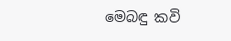මෙබඳු කවි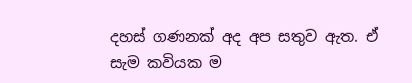දහස් ගණනක් අද අප සතුව ඇත. ඒ සැම කවියක ම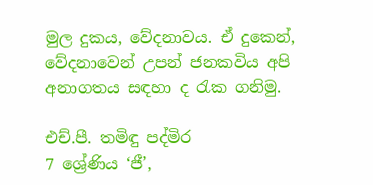මුල දුකය, වේදනාවය. ඒ දුකෙන්, වේදනාවෙන් උපන් ජනකවිය අපි අනාගතය සඳහා ද රැක ගනිමු.

එච්.පී. තමිඳු පද්මිර
7 ශ්‍රේණිය ‘ජී’,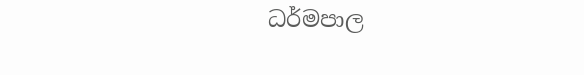ධර්මපාල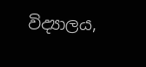විද්‍යාලය,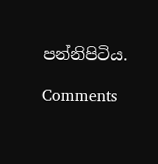පන්නිපිටිය.

Comments